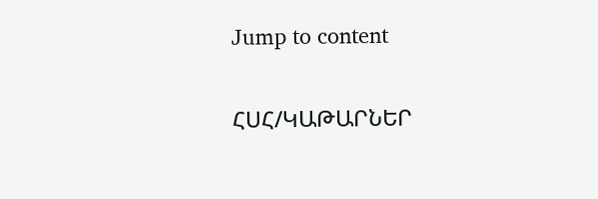Jump to content

ՀՍՀ/ԿԱԹԱՐՆԵՐ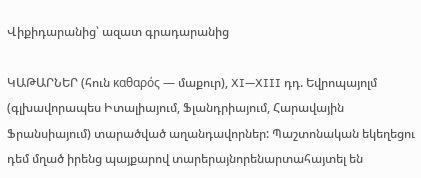Վիքիդարանից՝ ազատ գրադարանից

ԿԱԹԱՐՆԵՐ (հուն καθαρός — մաքուր), XI—XIII դդ. Եվրոպայոլմ (գլխավորապես Իտալիայում, Ֆլանդրիայում, Հարավային Ֆրանսիայում) տարածված աղանդավորներ: Պաշտոնական եկեղեցու դեմ մղած իրենց պայքարով տարերայնորենարտահայտել են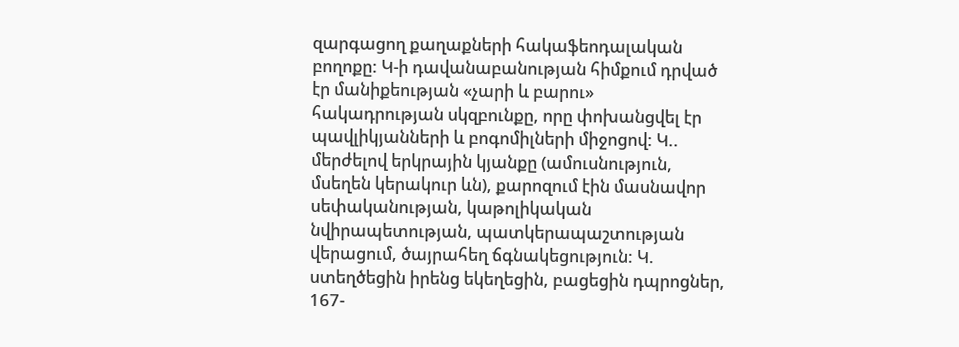զարգացող քաղաքների հակաֆեոդալական բողոքը: Կ-ի դավանաբանության հիմքում դրված էր մանիքեության «չարի և բարու» հակադրության սկզբունքը, որը փոխանցվել էր պավլիկյանների և բոգոմիլների միջոցով: Կ.. մերժելով երկրային կյանքը (ամուսնություն, մսեղեն կերակուր ևն), քարոզում էին մասնավոր սեփականության, կաթոլիկական նվիրապետության, պատկերապաշտության վերացում, ծայրահեղ ճգնակեցություն: Կ. ստեղծեցին իրենց եկեղեցին, բացեցին դպրոցներ, 167-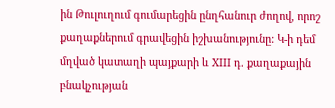ին Թուլուղում գումարեցին ընղհանուր ժողով, որոշ քաղաքներում գրավեցին իշխանությունը: Կ-ի դեմ մղված կատաղի պայքարի և XIII դ. քաղաքային բնակչության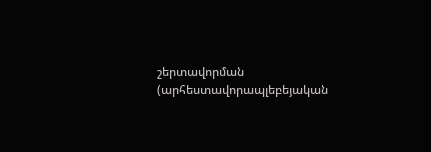շերտավորման (արհեստավորապլեբեյական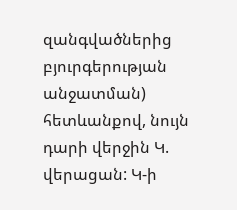զանգվածներից բյուրգերության անջատման) հետևանքով, նույն դարի վերջին Կ. վերացան: Կ-ի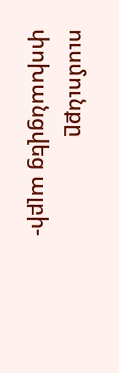ուսմունքը փոխանցվեց ալբի-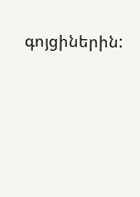գոյցիներին: